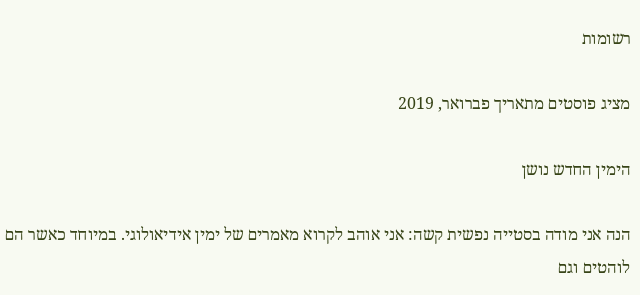רשומות

מציג פוסטים מתאריך פברואר, 2019

הימין החדש נושן

הנה אני מודה בסטייה נפשית קשה: אני אוהב לקרוא מאמרים של ימין אידיאולוגי. במיוחד כאשר הם לוהטים וגם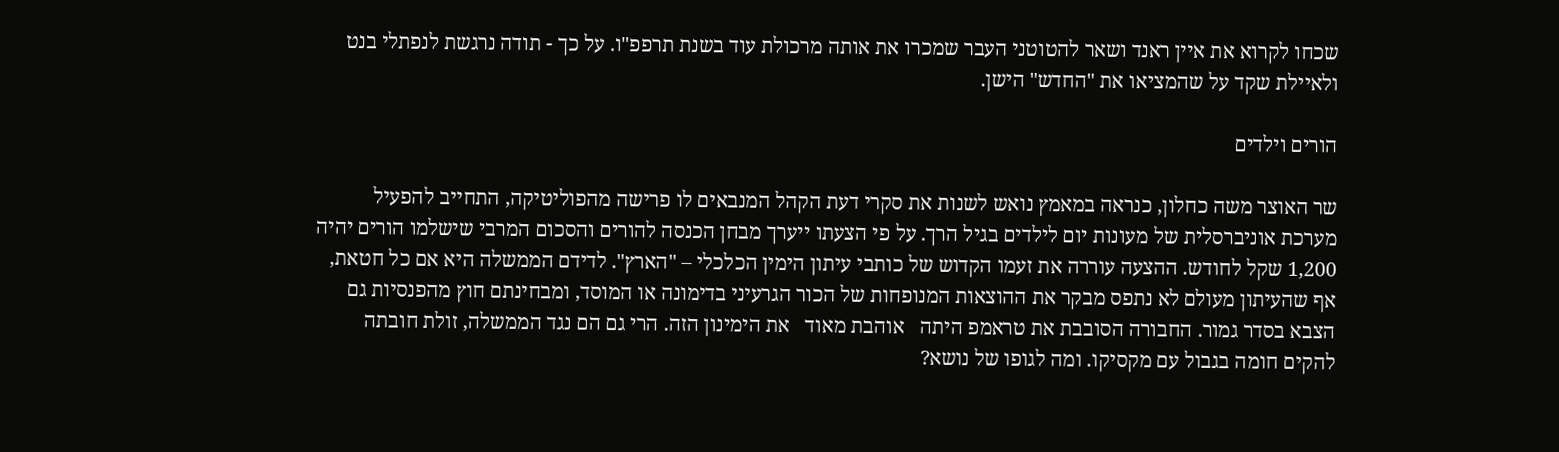שכחו לקרוא את איין ראנד ושאר להטוטני העבר שמכרו את אותה מרכולת עוד בשנת תרפפ"ו. על כך - תודה נרגשת לנפתלי בנט ולאיילת שקד על שהמציאו את "החדש" הישן.

הורים וילדים

שר האוצר משה כחלון, כנראה במאמץ נואש לשנות את סקרי דעת הקהל המנבאים לו פרישה מהפוליטיקה, התחייב להפעיל מערכת אוניברסלית של מעונות יום לילדים בגיל הרך. על פי הצעתו ייערך מבחן הכנסה להורים והסכום המרבי שישלמו הורים יהיה 1,200 שקל לחודש. ההצעה עוררה את זעמו הקדוש של כותבי עיתון הימין הכלכלי – "הארץ". לדידם הממשלה היא אם כל חטאת, אף שהעיתון מעולם לא נתפס מבקר את ההוצאות המנופחות של הכור הגרעיני בדימונה או המוסד, ומבחינתם חוץ מהפנסיות גם הצבא בסדר גמור. החבורה הסובבת את טראמפ היתה   אוהבת מאוד   את הימינון הזה. הרי גם הם נגד הממשלה, זולת חובתה להקים חומה בגבול עם מקסיקו. ומה לגופו של נושא?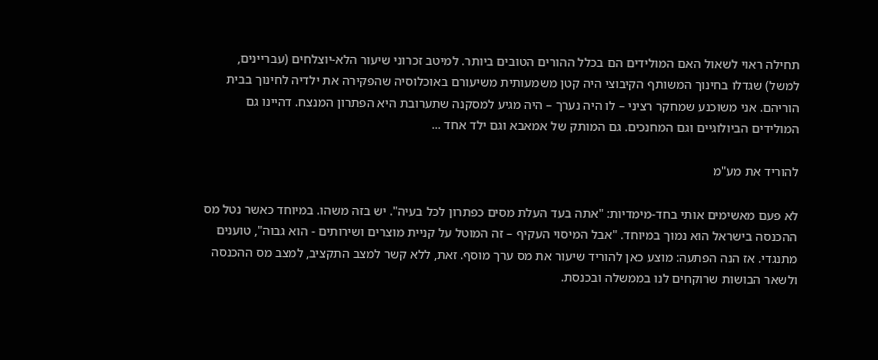תחילה ראוי לשאול האם המולידים הם בכלל ההורים הטובים ביותר. למיטב זכרוני שיעור הלא-יוצלחים (עבריינים, למשל) שגדלו בחינוך המשותף הקיבוצי היה קטן משמעותית משיעורם באוכלוסיה שהפקירה את ילדיה לחינוך בבית הוריהם. אני משוכנע שמחקר רציני – לו היה נערך – היה מגיע למסקנה שתערובת היא הפתרון המנצח. דהיינו גם המולידים הביולוגיים וגם המחנכים. גם המותק של אמאבא וגם ילד אחד ...

להוריד את מע"מ

לא פעם מאשימים אותי בחד-מימדיות: "אתה בעד העלת מסים כפתרון לכל בעיה". יש בזה משהו. במיוחד כאשר נטל מס ההכנסה בישראל הוא נמוך במיוחד. "אבל המיסוי העקיף – זה המוטל על קניית מוצרים ושירותים - הוא גבוה", טוענים מתנגדי. אז הנה הפתעה: מוצע כאן להוריד שיעור את מס ערך מוסף. זאת, ללא קשר למצב התקציב, למצב מס ההכנסה ולשאר הבושות שרוקחים לנו בממשלה ובכנסת.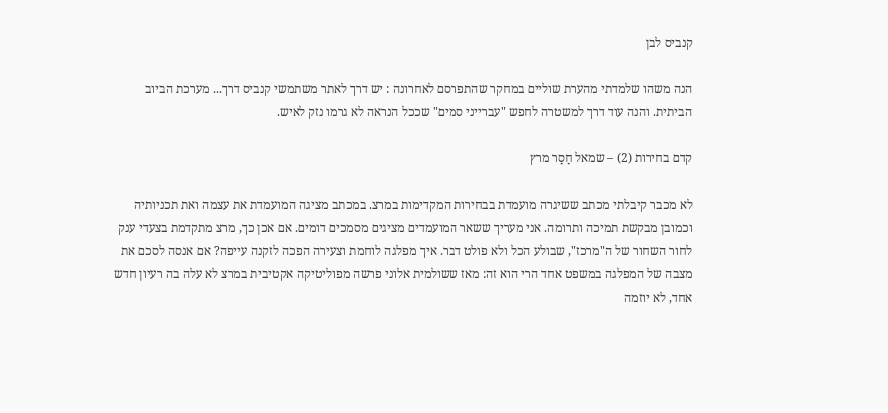קנביס לבן

הנה משהו שלמדתי מהערת שוליים במחקר שהתפרסם לאחרונה : יש דרך לאתר משתמשי קנביס דרך... מערכת הביוב הביתית. והנה עוד דרך למשטרה לחפש "עברייני סמים" שככל הנראה לא גרמו נזק לאיש.

קדם בחירות (2) – שמאל חַסַר מרץ

לא מכבר קיבלתי מכתב ששיגרה מועמדת בבחירות המקדימות במרצ. במכתב מציגה המועמדת את עצמה ואת תכניותיה וכמובן מבקשת תמיכה ותרומה. אני מעריך ששאר המועמדים מציגים מסמכים דומים. אם אכן כך, מרצ מתקדמת בצעדי ענק לחור השחור של ה"מרכז", שבולע הכל ולא פולט דבר. איך מפלגה לוחמת וצעירה הפכה לזקנה עייפה? אם אנסה לסכם את מצבה של המפלגה במשפט אחד הרי הוא זה: מאז ששולמית אלוני פרשה מפוליטיקה אקטיבית במרצ לא עלה בה רעיון חדש אחד, לא יוזמה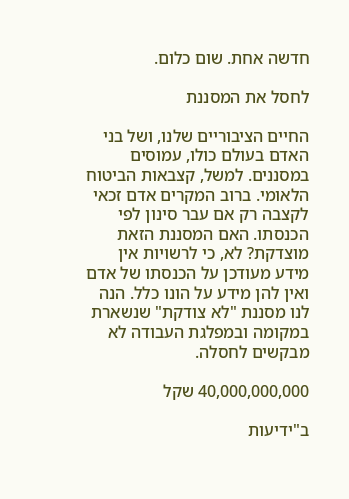חדשה אחת. שום כלום.

לחסל את המסננת

החיים הציבוריים שלנו, ושל בני האדם בעולם כולו, עמוסים במסננים. למשל, קצבאות הביטוח הלאומי. ברוב המקרים אדם זכאי לקצבה רק אם עבר סינון לפי הכנסתו. האם המסננת הזאת מוצדקת? לא, כי לרשויות אין מידע מעודכן על הכנסתו של אדם ואין להן מידע על הונו כלל. הנה לנו מסננת "לא צודקת" שנשארת במקומה ובמפלגת העבודה לא מבקשים לחסלה.

40,000,000,000 שקל

ב"ידיעות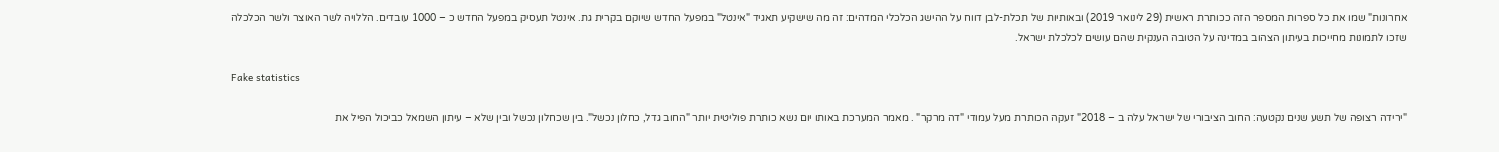אחרונות" שמו את כל ספרות המספר הזה ככותרת ראשית (29 לינואר 2019) ובאותיות של תכלת-לבן דווח על ההישג הכלכלי המדהים: זה מה שישקיע תאגיד "אינטל" במפעל החדש שיוקם בקרית גת. אינטל תעסיק במפעל החדש כ – 1000 עובדים. הללויה לשר האוצר ולשר הכלכלה שזכו לתמונות מחייכות בעיתון הצהוב במדינה על הטובה הענקית שהם עושים לכלכלת ישראל.

Fake statistics

"ירידה רצופה של תשע שנים נקטעה: החוב הציבורי של ישראל עלה ב – 2018" זעקה הכותרת מעל עמודי "דה מרקר" . מאמר המערכת באותו יום נשא כותרת פוליטית יותר "החוב גדל, כחלון נכשל". בין שכחלון נכשל ובין שלא – עיתון השמאל כביכול הפיל את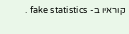קוראיו ב- fake statistics .